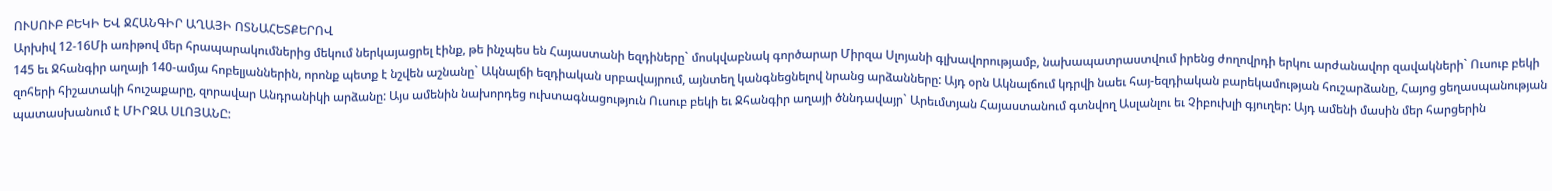ՈՒՍՈՒԲ ԲԵԿԻ ԵՎ ՋՀԱՆԳԻՐ ԱՂԱՅԻ ՈՏՆԱՀԵՏՔԵՐՈՎ
Արխիվ 12-16Մի առիթով մեր հրապարակումներից մեկում ներկայացրել էինք, թե ինչպես են Հայաստանի եզդիները` մոսկվաբնակ գործարար Միրզա Սլոյանի գլխավորությամբ, նախապատրաստվում իրենց ժողովրդի երկու արժանավոր զավակների` Ուսուբ բեկի 145 եւ Ջհանգիր աղայի 140-ամյա հոբելյաններին, որոնք պետք է նշվեն աշնանը` Ակնալճի եզդիական սրբավայրում, այնտեղ կանգնեցնելով նրանց արձանները: Այդ օրն Ակնալճում կդրվի նաեւ հայ-եզդիական բարեկամության հուշարձանը, Հայոց ցեղասպանության զոհերի հիշատակի հուշաքարը, զորավար Անդրանիկի արձանը: Այս ամենին նախորդեց ուխտագնացություն Ուսուբ բեկի եւ Ջհանգիր աղայի ծննդավայր` Արեւմտյան Հայաստանում գտնվող Ասլանլու եւ Չիբուխլի գյուղեր: Այդ ամենի մասին մեր հարցերին պատասխանում է ՄԻՐԶԱ ՍԼՈՅԱՆԸ: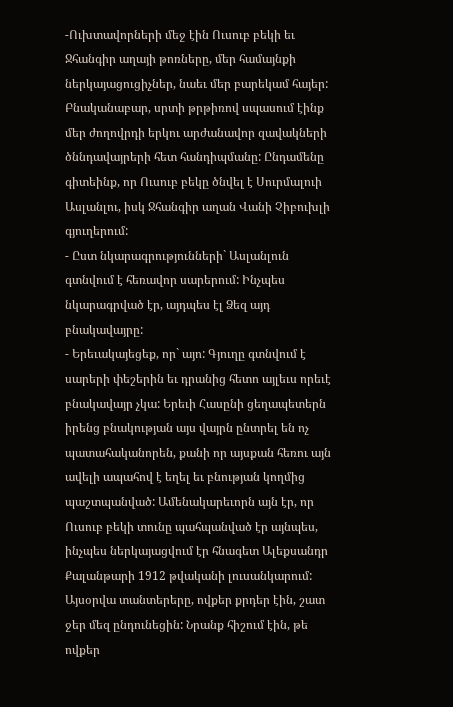-Ուխտավորների մեջ էին Ուսուբ բեկի եւ Ջհանգիր աղայի թոռները, մեր համայնքի ներկայացուցիչներ, նաեւ մեր բարեկամ հայեր: Բնականաբար, սրտի թրթիռով սպասում էինք մեր ժողովրդի երկու արժանավոր զավակների ծննդավայրերի հետ հանդիպմանը: Ընդամենը գիտեինք, որ Ուսուբ բեկը ծնվել է Սուրմալուի Ասլանլու, իսկ Ջհանգիր աղան Վանի Չիբուխլի գյուղերում:
- Ըստ նկարագրությունների` Ասլանլուն գտնվում է հեռավոր սարերում: Ինչպես նկարագրված էր, այդպես էլ Ձեզ այդ բնակավայրը:
- Երեւակայեցեք, որ` այո: Գյուղը գտնվում է սարերի փեշերին եւ դրանից հետո այլեւս որեւէ բնակավայր չկա: Երեւի Հասընի ցեղապետերն իրենց բնակության այս վայրն ընտրել են ոչ պատահականորեն, քանի որ այսքան հեռու այն ավելի ապահով է եղել եւ բնության կողմից պաշտպանված: Ամենակարեւորն այն էր, որ Ուսուբ բեկի տունը պահպանված էր այնպես, ինչպես ներկայացվում էր հնագետ Ալեքսանդր Քալանթարի 1912 թվականի լուսանկարում: Այսօրվա տանտերերը, ովքեր քրդեր էին, շատ ջեր մեզ ընդունեցին: Նրանք հիշում էին, թե ովքեր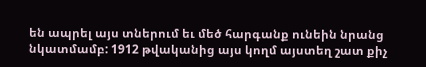են ապրել այս տներում եւ մեծ հարգանք ունեին նրանց նկատմամբ: 1912 թվականից այս կողմ այստեղ շատ քիչ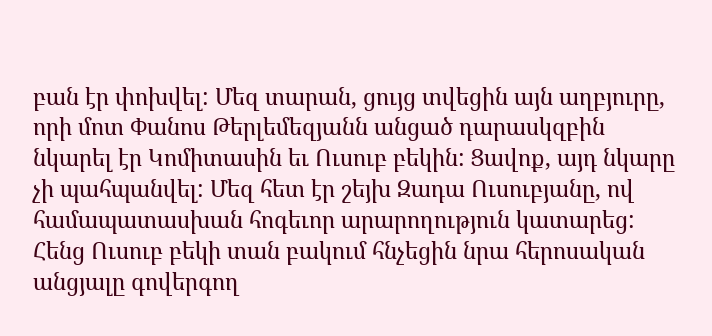բան էր փոխվել: Մեզ տարան, ցույց տվեցին այն աղբյուրը, որի մոտ Փանոս Թերլեմեզյանն անցած դարասկզբին նկարել էր Կոմիտասին եւ Ուսուբ բեկին: Ցավոք, այդ նկարը չի պահպանվել: Մեզ հետ էր շեյխ Զադա Ուսուբյանը, ով համապատասխան հոգեւոր արարողություն կատարեց: Հենց Ուսուբ բեկի տան բակում հնչեցին նրա հերոսական անցյալը գովերգող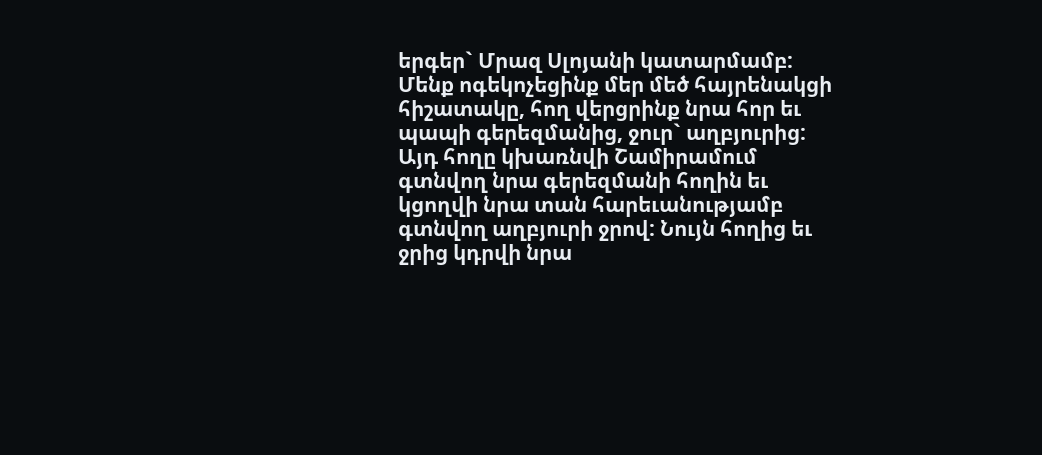երգեր` Մրազ Սլոյանի կատարմամբ: Մենք ոգեկոչեցինք մեր մեծ հայրենակցի հիշատակը, հող վերցրինք նրա հոր եւ պապի գերեզմանից, ջուր` աղբյուրից: Այդ հողը կխառնվի Շամիրամում գտնվող նրա գերեզմանի հողին եւ կցողվի նրա տան հարեւանությամբ գտնվող աղբյուրի ջրով: Նույն հողից եւ ջրից կդրվի նրա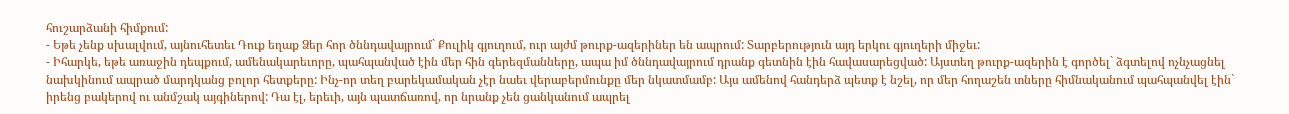հուշարձանի հիմքում:
- Եթե չենք սխալվում, այնուհետեւ Դուք եղաք Ձեր հոր ծննդավայրում` Քուլիկ գյուղում, ուր այժմ թուրք-ազերիներ են ապրում: Տարբերություն այդ երկու գյուղերի միջեւ:
- Իհարկե, եթե առաջին դեպքում, ամենակարեւորը, պահպանված էին մեր հին գերեզմանները, ապա իմ ծննդավայրում դրանք գետնին էին հավասարեցված: Այստեղ թուրք-ազերին է գործել` ձգտելով ոչնչացնել նախկինում ապրած մարդկանց բոլոր հետքերը: Ինչ-որ տեղ բարեկամական չէր նաեւ վերաբերմունքը մեր նկատմամբ: Այս ամենով հանդերձ պետք է նշել, որ մեր հողաշեն տները հիմնականում պահպանվել էին` իրենց բակերով ու անմշակ այգիներով: Դա էլ, երեւի, այն պատճառով, որ նրանք չեն ցանկանում ապրել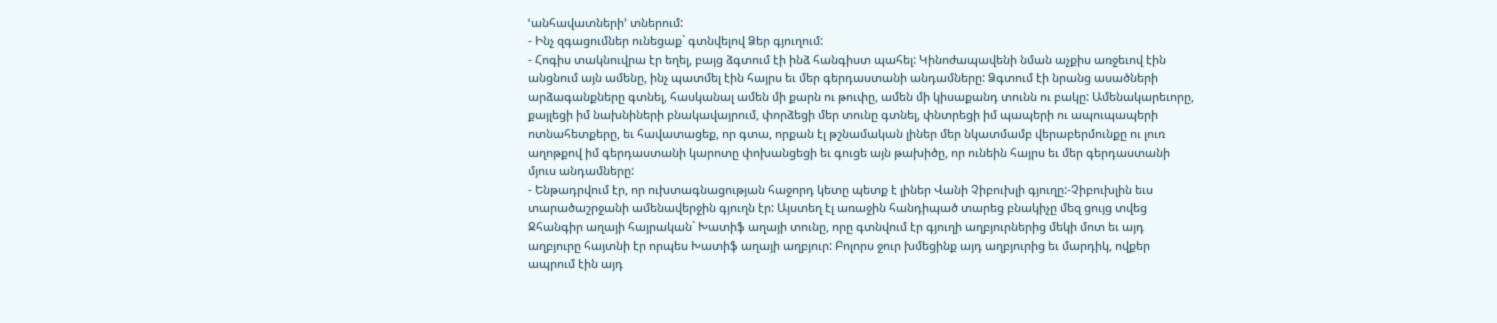ՙանհավատների՚ տներում:
- Ինչ զգացումներ ունեցաք` գտնվելով Ձեր գյուղում:
- Հոգիս տակնուվրա էր եղել, բայց ձգտում էի ինձ հանգիստ պահել: Կինոժապավենի նման աչքիս առջեւով էին անցնում այն ամենը, ինչ պատմել էին հայրս եւ մեր գերդաստանի անդամները: Ձգտում էի նրանց ասածների արձագանքները գտնել, հասկանալ ամեն մի քարն ու թուփը, ամեն մի կիսաքանդ տունն ու բակը: Ամենակարեւորը, քայլեցի իմ նախնիների բնակավայրում, փորձեցի մեր տունը գտնել, փնտրեցի իմ պապերի ու ապուպապերի ոտնահետքերը, եւ հավատացեք, որ գտա, որքան էլ թշնամական լիներ մեր նկատմամբ վերաբերմունքը ու լուռ աղոթքով իմ գերդաստանի կարոտը փոխանցեցի եւ գուցե այն թախիծը, որ ունեին հայրս եւ մեր գերդաստանի մյուս անդամները:
- Ենթադրվում էր, որ ուխտագնացության հաջորդ կետը պետք է լիներ Վանի Չիբուխլի գյուղը:-Չիբուխլին եւս տարածաշրջանի ամենավերջին գյուղն էր: Այստեղ էլ առաջին հանդիպած տարեց բնակիչը մեզ ցույց տվեց Ջհանգիր աղայի հայրական` Խատիֆ աղայի տունը, որը գտնվում էր գյուղի աղբյուրներից մեկի մոտ եւ այդ աղբյուրը հայտնի էր որպես Խատիֆ աղայի աղբյուր: Բոլորս ջուր խմեցինք այդ աղբյուրից եւ մարդիկ, ովքեր ապրում էին այդ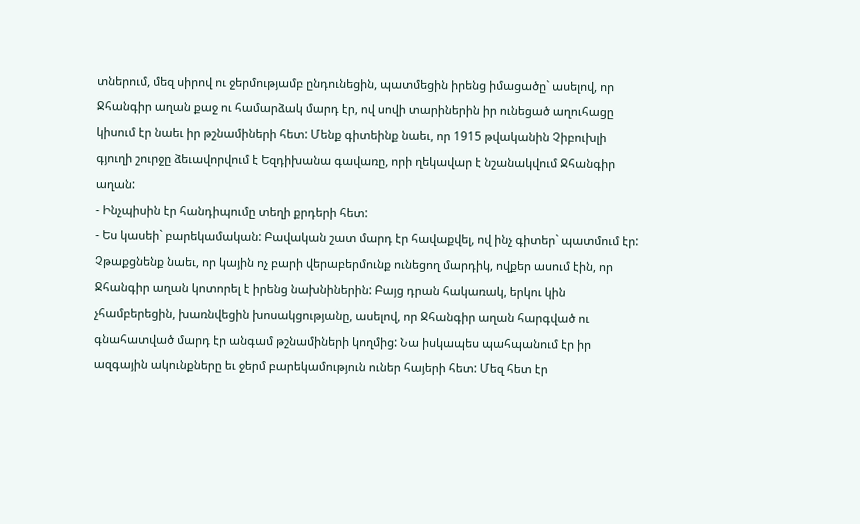տներում, մեզ սիրով ու ջերմությամբ ընդունեցին, պատմեցին իրենց իմացածը` ասելով, որ Ջհանգիր աղան քաջ ու համարձակ մարդ էր, ով սովի տարիներին իր ունեցած աղուհացը կիսում էր նաեւ իր թշնամիների հետ: Մենք գիտեինք նաեւ, որ 1915 թվականին Չիբուխլի գյուղի շուրջը ձեւավորվում է Եզդիխանա գավառը, որի ղեկավար է նշանակվում Ջհանգիր աղան:
- Ինչպիսին էր հանդիպումը տեղի քրդերի հետ:
- Ես կասեի` բարեկամական: Բավական շատ մարդ էր հավաքվել, ով ինչ գիտեր` պատմում էր: Չթաքցնենք նաեւ, որ կային ոչ բարի վերաբերմունք ունեցող մարդիկ, ովքեր ասում էին, որ Ջհանգիր աղան կոտորել է իրենց նախնիներին: Բայց դրան հակառակ, երկու կին չհամբերեցին, խառնվեցին խոսակցությանը, ասելով, որ Ջհանգիր աղան հարգված ու գնահատված մարդ էր անգամ թշնամիների կողմից: Նա իսկապես պահպանում էր իր ազգային ակունքները եւ ջերմ բարեկամություն ուներ հայերի հետ: Մեզ հետ էր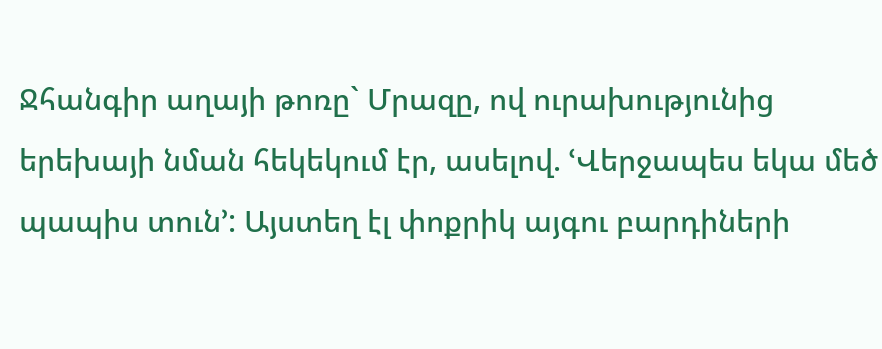Ջհանգիր աղայի թոռը` Մրազը, ով ուրախությունից երեխայի նման հեկեկում էր, ասելով. ՙՎերջապես եկա մեծ պապիս տուն՚: Այստեղ էլ փոքրիկ այգու բարդիների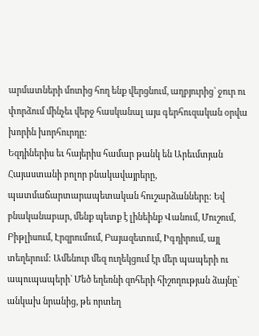արմատների մոտից հող ենք վերցնում, աղբյուրից` ջուր ու փորձում մինչեւ վերջ հասկանալ այս գերհուզական օրվա խորին խորհուրդը:
Եզդիներիս եւ հայերիս համար թանկ են Արեւմտյան Հայաստանի բոլոր բնակավայրերը, պատմաճարտարապետական հուշարձանները: Եվ բնականաբար, մենք պետք է լինեինք Վանում, Մուշում, Բիթլիսում, Էրզրումում, Բայազետում, Իգդիրում, այլ տեղերում: Ամենուր մեզ ուղեկցում էր մեր պապերի ու ապուպապերի` Մեծ եղեռնի զոհերի հիշողության ձայնը` անկախ նրանից, թե որտեղ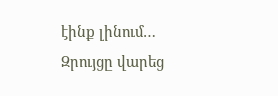էինք լինում…
Զրույցը վարեց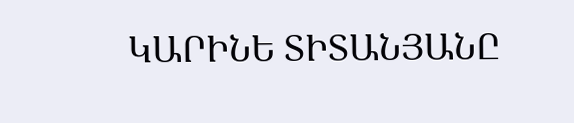ԿԱՐԻՆԵ ՏԻՏԱՆՅԱՆԸ